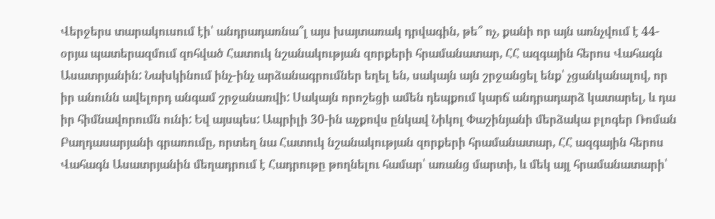Վերջերս տարակուսում էի՝ անդրադառնա՞լ այս խայտառակ դրվագին, թե՞ ոչ, քանի որ այն առնչվում է 44-օրյա պատերազմում զոհված Հատուկ նշանակության զորքերի հրամանատար, ՀՀ ազգային հերոս Վահագն Ասատրյանին: Նախկինում ինչ-ինչ արձանագրումներ եղել են, սակայն այն շրջանցել ենք՝ չցանկանալով, որ իր անունն ավելորդ անգամ շրջանառվի: Սակայն որոշեցի ամեն դեպքում կարճ անդրադարձ կատարել, և դա իր հիմնավորումն ունի: Եվ այսպես: Ապրիլի 30-ին աչքովս ընկավ Նիկոլ Փաշինյանի մերձակա բլոգեր Ռոման Բաղդասարյանի գրառումը, որտեղ նա Հատուկ նշանակության զորքերի հրամանատար, ՀՀ ազգային հերոս Վահագն Ասատրյանին մեղադրում է Հադրութը թողնելու համար՝ առանց մարտի, և մեկ այլ հրամանատարի՝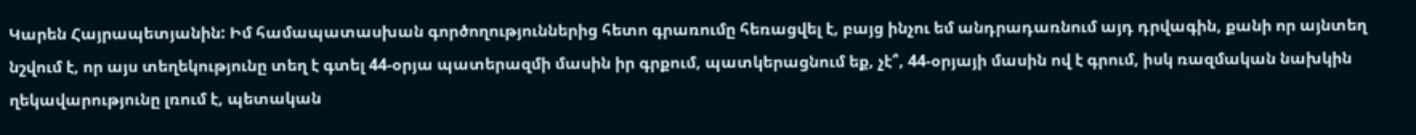Կարեն Հայրապետյանին: Իմ համապատասխան գործողություններից հետո գրառումը հեռացվել է, բայց ինչու եմ անդրադառնում այդ դրվագին, քանի որ այնտեղ նշվում է, որ այս տեղեկությունը տեղ է գտել 44-օրյա պատերազմի մասին իր գրքում, պատկերացնում եք, չէ՞, 44-օրյայի մասին ով է գրում, իսկ ռազմական նախկին ղեկավարությունը լռում է, պետական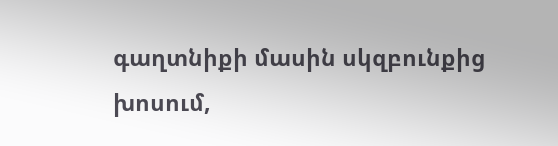գաղտնիքի մասին սկզբունքից խոսում,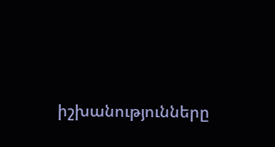իշխանությունները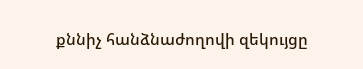քննիչ հանձնաժողովի զեկույցը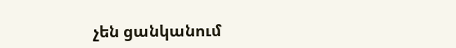չեն ցանկանում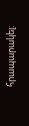հրապարակել: